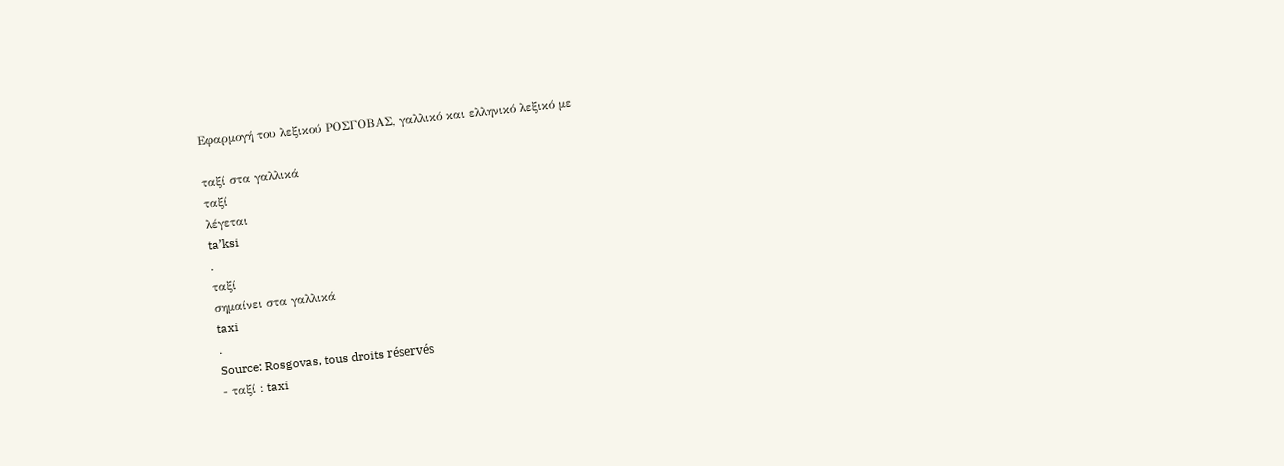Εφαρμογή του λεξικού ΡΟΣΓΟΒΑΣ, γαλλικό και ελληνικό λεξικό με

ταξί στα γαλλικά
ταξί
λέγεται
ta’ksi
.
ταξί
σημαίνει στα γαλλικά
taxi
.
Source: Rosgovas, tous droits réservés
- ταξί : taxi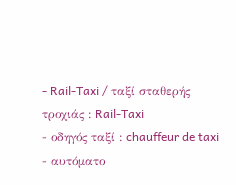- Rail-Taxi / ταξί σταθερής τροχιάς : Rail-Taxi
- οδηγός ταξί : chauffeur de taxi
- αυτόματο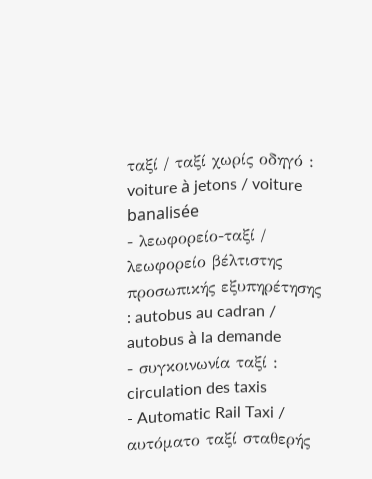ταξί / ταξί χωρίς οδηγό : voiture à jetons / voiture banalisée
- λεωφορείο-ταξί / λεωφορείο βέλτιστης προσωπικής εξυπηρέτησης : autobus au cadran / autobus à la demande
- συγκοινωνία ταξί : circulation des taxis
- Automatic Rail Taxi / αυτόματο ταξί σταθερής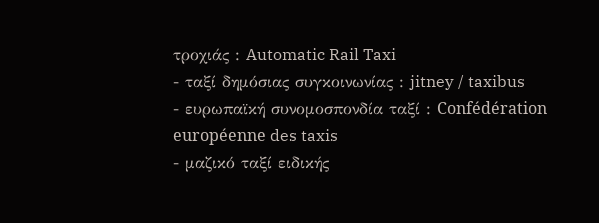τροχιάς : Automatic Rail Taxi
- ταξί δημόσιας συγκοινωνίας : jitney / taxibus
- ευρωπαϊκή συνομοσπονδία ταξί : Confédération européenne des taxis
- μαζικό ταξί ειδικής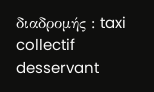διαδρομής : taxi collectif desservant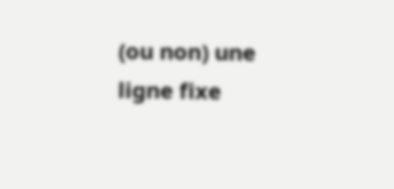(ou non) une ligne fixe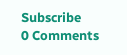Subscribe
0 Comments